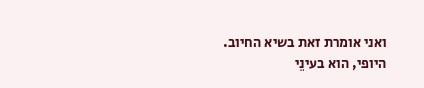ואני אומרת זאת בשיא החיוב.
היופי, הוא בעינֵי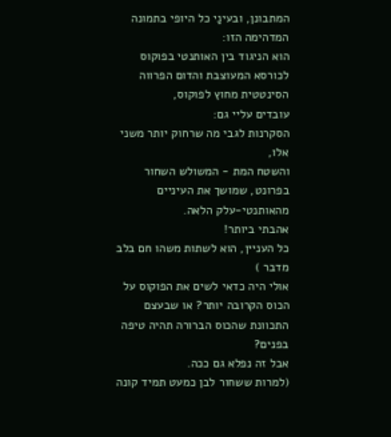המתבונן, ובעינַי כל היופי בתמונה המדהימה הזו:
הוא הניגוד בין האותנטי בפוקוס לכורסא המעוצבת והדום הפרווה הסינטטית מחוץ לפוקוס,
עובדים עליי גם:
הסקרנות לגבי מה שרחוק יותר משני אלו,
והשטח המת - המשולש השחור בפרונט, שמושך את העיניים מהאותנטי-עלק הלאה.
אהבתי ביותר!
כל העניין, הוא לשתות משהו חם בלב מדבר )
אולי היה כדאי לשים את הפוקוס על הכוס הקרובה יותר? או שבעצם התכוונת שהכוס הברורה תהיה טיפה בפנים?
אבל זה נפלא גם ככה.
(למרות ששחור לבן כמעט תמיד קונה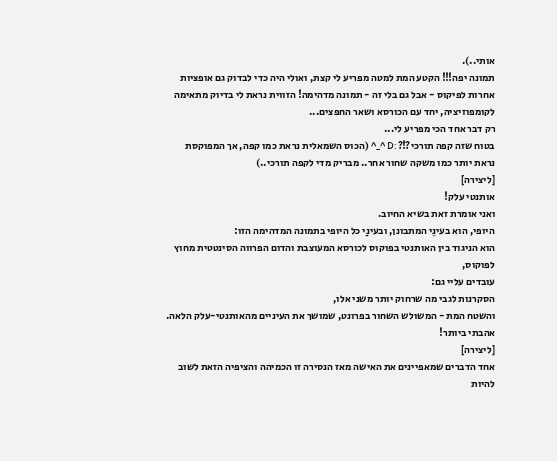אותי..).
תמונה יפה!!! הקטע המת למטה מפריע לי קצת, ואולי היה כדי לבדוק גם אופציות אחרות לפיקוס - אבל גם בלי זה - תמונה מדהימה! הזווית נראת לי בדיוק מתאימה לקומפוזיציה, יחד עם הכורסא ושאר החפצים...
רק דבר אחד הכי מפריע לי...
בטוח שזה קפה תורכי?!? :D ^_^ (הכוס השמאלית נראת כמו קפה, אך המפוקסת נראת יותר כמו משקה שחור אחר.. מבריק מדי לקפה תורכי..)
[ליצירה]
אותנטי עלק!
ואני אומרת זאת בשיא החיוב.
היופי, הוא בעינֵי המתבונן, ובעינַי כל היופי בתמונה המדהימה הזו:
הוא הניגוד בין האותנטי בפוקוס לכורסא המעוצבת והדום הפרווה הסינטטית מחוץ לפוקוס,
עובדים עליי גם:
הסקרנות לגבי מה שרחוק יותר משני אלו,
והשטח המת - המשולש השחור בפרונט, שמושך את העיניים מהאותנטי-עלק הלאה.
אהבתי ביותר!
[ליצירה]
אחד הדברים שמאפיינים את האישה מאז הנסירה זו הכמיהה והציפיה הזאת לשוב להיות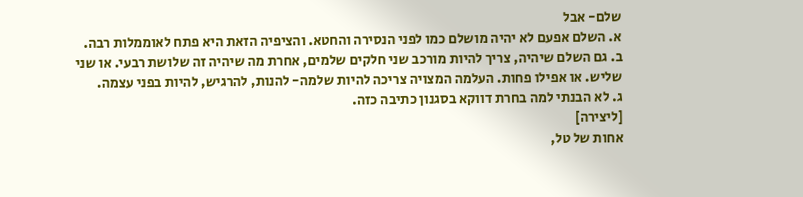שלם- אבל
א. השלם אפעם לא יהיה מושלם כמו לפני הנסירה והחטא. והציפיה הזאת היא פתח לאוממלות רבה.
ב. גם השלם שיהיה, צריך להיות מורכב שני חלקים שלמים, אחרת מה שיהיה זה שלושת רבעי. או שני שליש. או אפילו פחות. העלמה המצויה צריכה להיות שלמה- להנות, להרגיש, להיות בפני עצמה.
ג. לא הבנתי למה בחרת דווקא בסגנון כתיבה כזה.
[ליצירה]
אחות של טל,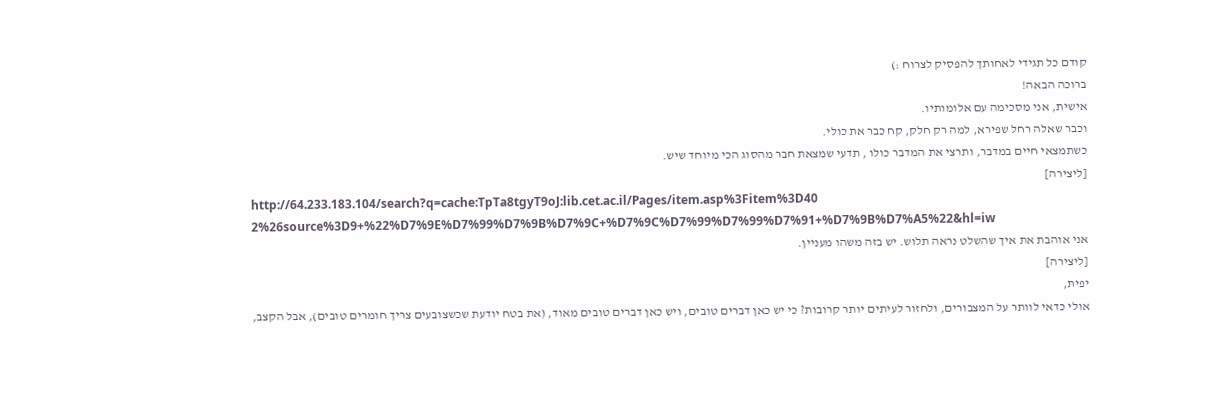קודם כל תגידי לאחותך להפסיק לצרוח :)
ברוכה הבאה!
אישית, אני מסכימה עם אלומותיו.
וכבר שאלה רחל שפירא, למה רק חלק, קח כבר את כולי.
כשתמצאי חיים במדבר, ותרצי את המדבר כולו , תדעי שמצאת חבר מהסוג הכי מיוחד שיש.
[ליצירה]
http://64.233.183.104/search?q=cache:TpTa8tgyT9oJ:lib.cet.ac.il/Pages/item.asp%3Fitem%3D40
2%26source%3D9+%22%D7%9E%D7%99%D7%9B%D7%9C+%D7%9C%D7%99%D7%99%D7%91+%D7%9B%D7%A5%22&hl=iw
אני אוהבת את איך שהשלט נראה תלוש. יש בזה משהו מעניין.
[ליצירה]
יפית,
אולי כדאי לוותר על המצבורים, ולחזור לעיתים יותר קרובות? כי יש כאן דברים טובים, ויש כאן דברים טובים מאוד, (את בטח יודעת שכשצובעים צריך חומרים טובים), אבל הקצב,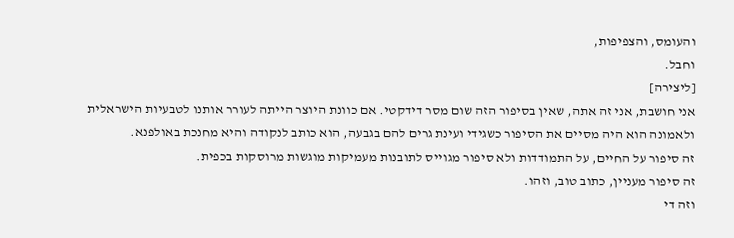והעומס, והצפיפות,
וחבל.
[ליצירה]
אני חושבת, אני זה אתה, שאין בסיפור הזה שום מסר דידקטי. אם כוונת היוצר הייתה לעורר אותנו לטבעיות הישראלית ולאמונה הוא היה מסיים את הסיפור כשגידי ועינת גרים להם בגבעה, הוא כותב לנקודה והיא מחנכת באולפנא.
זה סיפור על החיים, על התמודדות ולא סיפור מגוייס לתובנות מעמיקות מוגשות מרוסקות בכפית.
זה סיפור מעניין, כתוב טוב, וזהו.
וזה די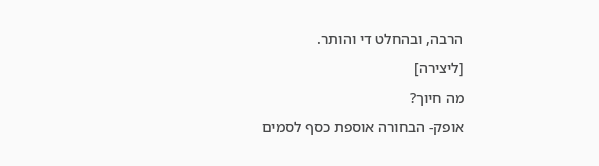הרבה, ובהחלט די והותר.
[ליצירה]
מה חיוך?
אופק- הבחורה אוספת כסף לסמים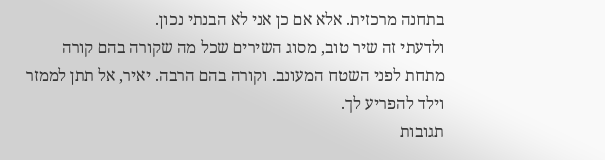בתחנה מרכזית. אלא אם כן אני לא הבנתי נכון.
ולדעתי זה שיר טוב, מסוג השירים שכל מה שקורה בהם קורה מתחת לפני השטח המעונב. וקורה בהם הרבה. יאיר, אל תתן לממזר וילד להפריע לך.
תגובות